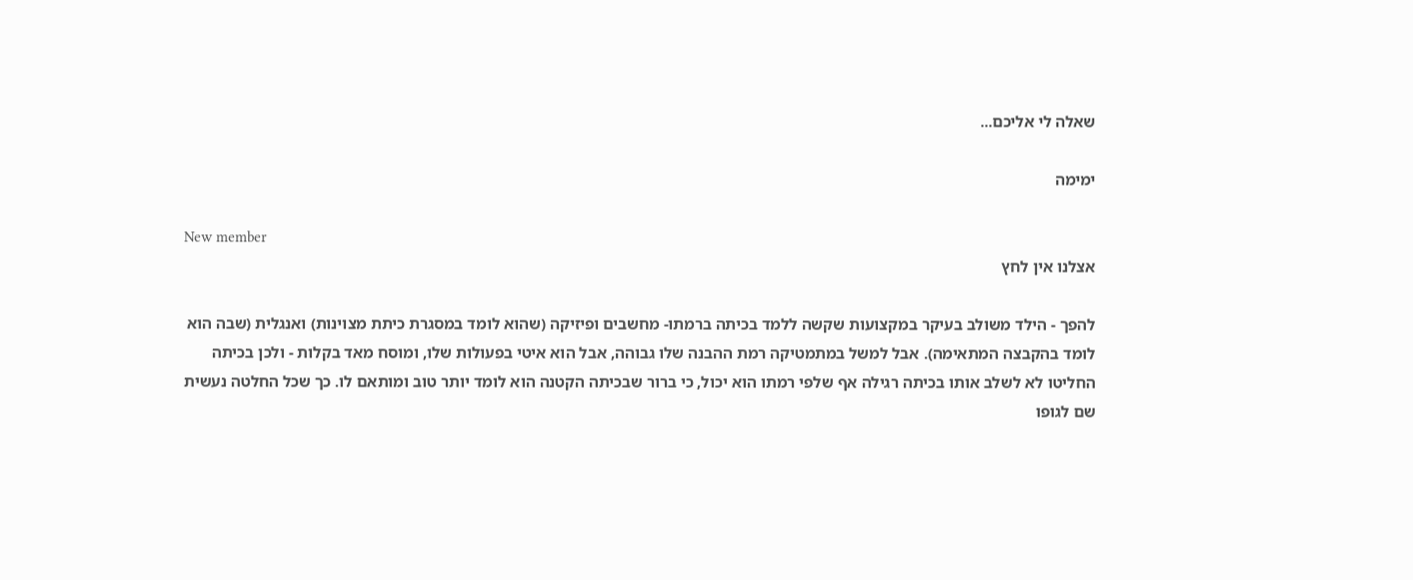שאלה לי אליכם...

ימימה

New member
אצלנו אין לחץ

להפך - הילד משולב בעיקר במקצועות שקשה ללמד בכיתה ברמתו- מחשבים ופיזיקה (שהוא לומד במסגרת כיתת מצוינות) ואנגלית (שבה הוא לומד בהקבצה המתאימה). אבל למשל במתמטיקה רמת ההבנה שלו גבוהה, אבל הוא איטי בפעולות שלו, ומוסח מאד בקלות - ולכן בכיתה החליטו לא לשלב אותו בכיתה רגילה אף שלפי רמתו הוא יכול, כי ברור שבכיתה הקטנה הוא לומד יותר טוב ומותאם לו. כך שכל החלטה נעשית שם לגופו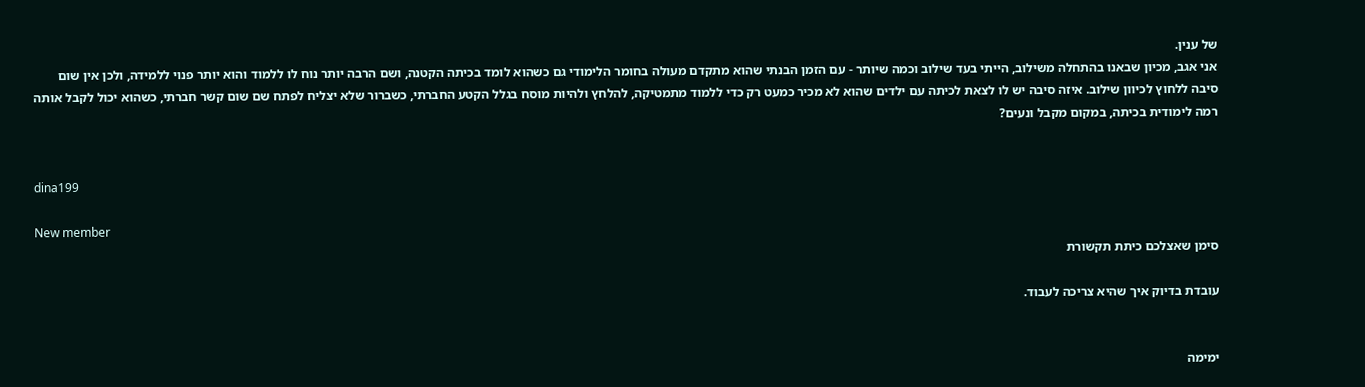של ענין.
אני אגב, מכיון שבאנו בהתחלה משילוב, הייתי בעד שילוב וכמה שיותר - עם הזמן הבנתי שהוא מתקדם מעולה בחומר הלימודי גם כשהוא לומד בכיתה הקטנה, ושם הרבה יותר נוח לו ללמוד והוא יותר פנוי ללמידה, ולכן אין שום סיבה ללחוץ לכיוון שילוב. איזה סיבה יש לו לצאת לכיתה עם ילדים שהוא לא מכיר כמעט רק כדי ללמוד מתמטיקה, להלחץ ולהיות מוסח בגלל הקטע החברתי, כשברור שלא יצליח לפתח שם שום קשר חברתי, כשהוא יכול לקבל אותה רמה לימודית בכיתה, במקום מקבל ונעים?


dina199

New member
סימן שאצלכם כיתת תקשורת

עובדת בדיוק איך שהיא צריכה לעבוד.


ימימה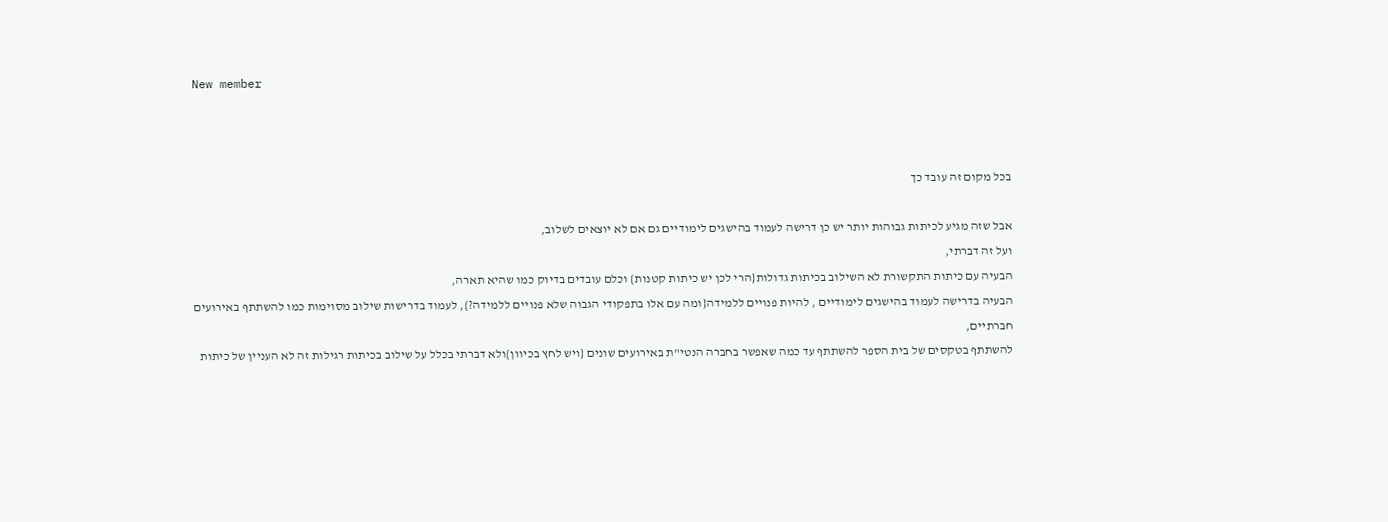New member



בכל מקום זה עובד כך

אבל שזה מגיע לכיתות גבוהות יותר יש כן דרישה לעמוד בהישגים לימודיים גם אם לא יוצאים לשלוב,
ועל זה דברתי,
הבעיה עם כיתות התקשורת לא השילוב בכיתות גדולות{הרי לכן יש כיתות קטנות} וכלם עובדים בדיוק כמו שהיא תארה,
הבעיה בדרישה לעמוד בהישגים לימודיים , להיות פנויים ללמידה{ומה עם אלו בתפקודי הגבוה שלא פנויים ללמידה?}, לעמוד בדרישות שילוב מסוימות כמו להשתתף באירועים חברתיים,
להשתתף בטקסים של בית הספר להשתתף עד כמה שאפשר בחברה הנטי"ת באירועים שונים {ויש לחץ בכיוון}ולא דברתי בכלל על שילוב בכיתות רגילות זה לא העניין של כיתות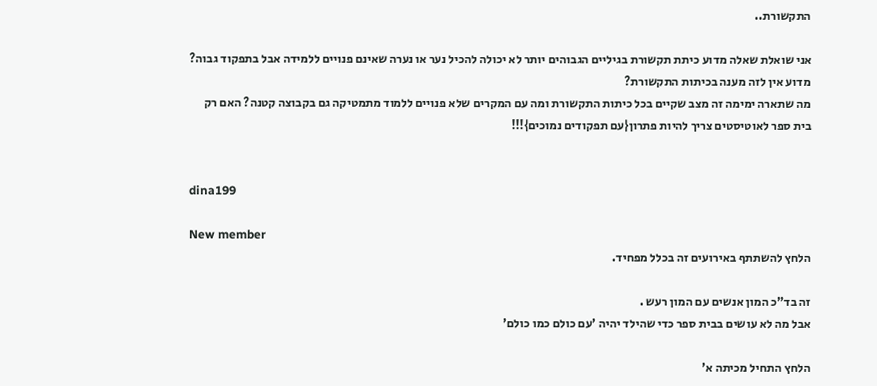התקשורת..

אני שואלת שאלה מדוע כיתת תקשורת בגיליים הגבוהים יותר לא יכולה להכיל נער או נערה שאינם פנויים ללמידה אבל בתפקוד גבוה? מדוע אין לזה מענה בכיתות התקשורת?
מה שתארה ימימה זה מצב שקיים בכל כיתות התקשורת ומה עם המקרים שלא פנויים ללמוד מתמטיקה גם בקבוצה קטנה? האם רק בית ספר לאוטיסטים צריך להיות פתרון{עם תפקודים נמוכים}!!!


dina199

New member
הלחץ להשתתף באירועים זה בכלל מפחיד.

זה בד"כ המון אנשים עם המון רעש .
אבל מה לא עושים בבית ספר כדי שהילד יהיה 'עם כולם כמו כולם'

הלחץ התחיל מכיתה א'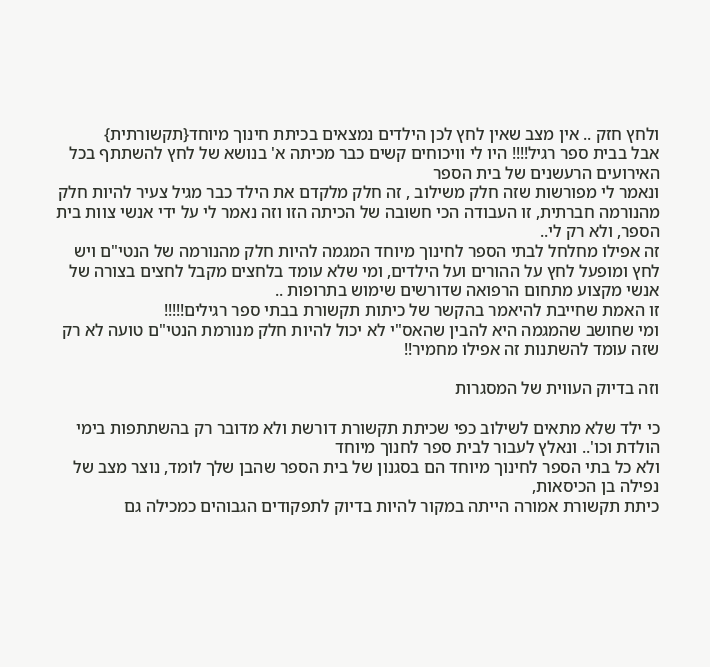ולחץ חזק .. אין מצב שאין לחץ לכן הילדים נמצאים בכיתת חינוך מיוחד{תקשורתית}
אבל בבית ספר רגיל!!!! היו לי וויכוחים קשים כבר מכיתה א' בנושא של לחץ להשתתף בכל האירועים הרעשנים של בית הספר
ונאמר לי מפורשות שזה חלק משילוב , זה חלק מלקדם את הילד כבר מגיל צעיר להיות חלק מהנורמה חברתית, זו העבודה הכי חשובה של הכיתה הזו וזה נאמר לי על ידי אנשי צוות בית הספר, ולא רק לי..
זה אפילו מחלחל לבתי הספר לחינוך מיוחד המגמה להיות חלק מהנורמה של הנטי"ם ויש לחץ ומופעל לחץ על ההורים ועל הילדים, ומי שלא עומד בלחצים מקבל לחצים בצורה של
אנשי מקצוע מתחום הרפואה שדורשים שימוש בתרופות ..
זו האמת שחייבת להיאמר בהקשר של כיתות תקשורת בבתי ספר רגילים!!!!!
ומי שחושב שהמגמה היא להבין שהאס"י לא יכול להיות חלק מנורמת הנטי"ם טועה לא רק שזה עומד להשתנות זה אפילו מחמיר!!

וזה בדיוק העווית של המסגרות

כי ילד שלא מתאים לשילוב כפי שכיתת תקשורת דורשת ולא מדובר רק בהשתתפות בימי הולדת וכו'.. ונאלץ לעבור לבית ספר לחנוך מיוחד
ולא כל בתי הספר לחינוך מיוחד הם בסגנון של בית הספר שהבן שלך לומד, נוצר מצב של נפילה בן הכיסאות,
כיתת תקשורת אמורה הייתה במקור להיות בדיוק לתפקודים הגבוהים כמכילה גם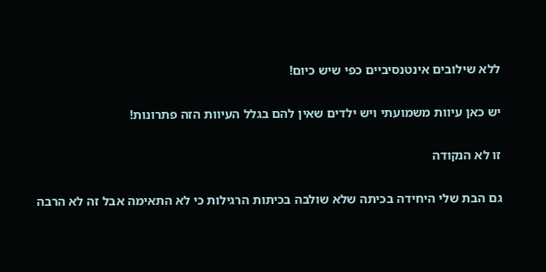ללא שילובים אינטנסיביים כפי שיש כיום!

יש כאן עיוות משמועתי ויש ילדים שאין להם בגלל העיוות הזה פתרונות!

זו לא הנקודה

גם הבת שלי היחידה בכיתה שלא שולבה בכיתות הרגילות כי לא התאימה אבל זה לא הרבה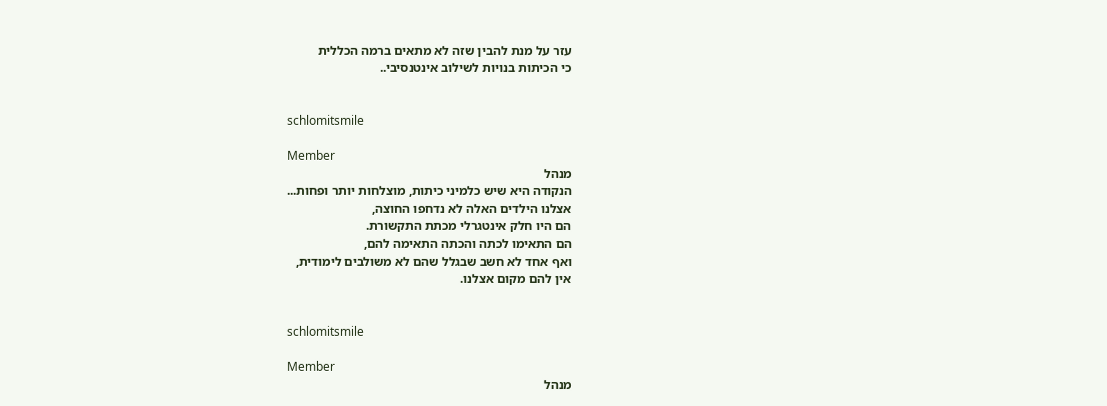עזר על מנת להבין שזה לא מתאים ברמה הכללית
כי הכיתות בנויות לשילוב אינטנסיבי..


schlomitsmile

Member
מנהל
הנקודה היא שיש כלמיני כיתות, מוצלחות יותר ופחות...
אצלנו הילדים האלה לא נדחפו החוצה,
הם היו חלק אינטגרלי מכתת התקשורת.
הם התאימו לכתה והכתה התאימה להם,
ואף אחד לא חשב שבגלל שהם לא משולבים לימודית,
אין להם מקום אצלנו.


schlomitsmile

Member
מנהל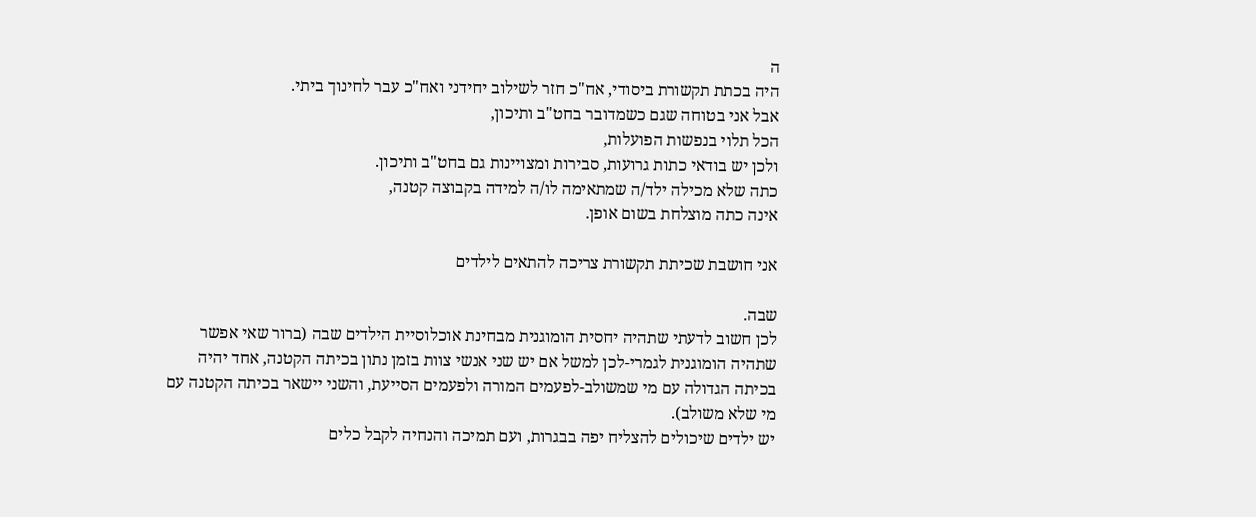ה
היה בכתת תקשורת ביסודי, אח"כ חזר לשילוב יחידני ואח"כ עבר לחינוך ביתי.
אבל אני בטוחה שגם כשמדובר בחט"ב ותיכון,
הכל תלוי בנפשות הפועלות,
ולכן יש בודאי כתות גרועות, סבירות ומצויינות גם בחט"ב ותיכון.
כתה שלא מכילה ילד/ה שמתאימה לו/ה למידה בקבוצה קטנה,
אינה כתה מוצלחת בשום אופן.

אני חושבת שכיתת תקשורת צריכה להתאים לילדים

שבה.
לכן חשוב לדעתי שתהיה יחסית הומוגנית מבחינת אוכלוסיית הילדים שבה (ברור שאי אפשר שתהיה הומוגנית לגמרי-לכן למשל אם יש שני אנשי צוות בזמן נתון בכיתה הקטנה, אחד יהיה בכיתה הגדולה עם מי שמשולב-לפעמים המורה ולפעמים הסייעת, והשני יישאר בכיתה הקטנה עם מי שלא משולב).
יש ילדים שיכולים להצליח יפה בבגרות, ועם תמיכה והנחיה לקבל כלים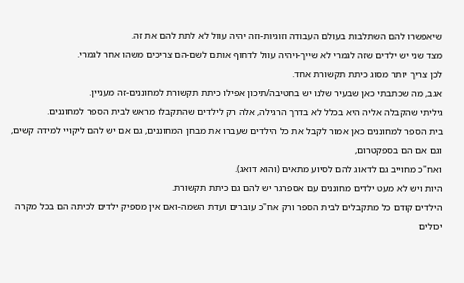שיאפשרו להם השתלבות בעולם העבודה וזוגיות-וזה יהיה עוול לא לתת להם את זה.
מצד שני יש ילדים שזה לגמרי לא שייך-ויהיה עוול לדחוף אותם לשם-הם צריכים משהו אחר לגמרי.
לכן צריך יותר מסוג כיתת תקשורת אחד.
אגב, מה שכתבתי כאן שבעיר שלנו יש בחטיבה/תיכון אפילו כיתת תקשורת למחוננים-זה מעניין.
גיליתי שהקבלה אליה היא בכלל לא בדרך הרגילה, אלה רק לילדים שהתקבלו מראש לבית הספר למחוננים.
בית הספר למחוננים כאן אמור לקבל את כל הילדים שעברו את מבחן המחוננים, גם אם יש להם ליקויי למידה קשים, וגם אם הם בספקטרום,
ואח"כ מחוייב גם לדאוג להם לסיוע מתאים (והוא דואג).
היות ויש לא מעט ילדים מחוננים עם אספרגר יש להם גם כיתת תקשורת.
הילדים קודם כל מתקבלים לבית הספר ורק אח"כ עוברים ועדת השמה-ואם אין מספיק ילדים לכיתה הם בכל מקרה יכולים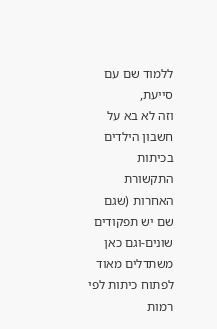ללמוד שם עם סייעת,
וזה לא בא על חשבון הילדים בכיתות התקשורת האחרות (שגם שם יש תפקודים שונים-וגם כאן משתדלים מאוד לפתוח כיתות לפי רמות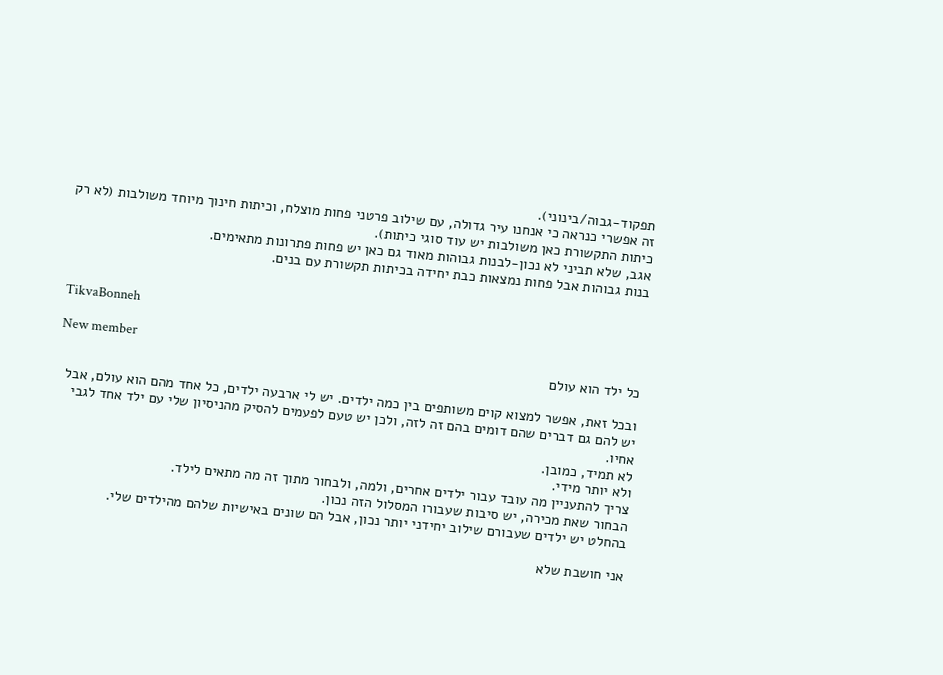תפקוד-גבוה/בינוני).
זה אפשרי כנראה כי אנחנו עיר גדולה, עם שילוב פרטני פחות מוצלח, וכיתות חינוך מיוחד משולבות (לא רק כיתות התקשורת כאן משולבות יש עוד סוגי כיתות).
אגב, שלא תביני לא נכון-לבנות גבוהות מאוד גם כאן יש פחות פתרונות מתאימים.
בנות גבוהות אבל פחות נמצאות כבת יחידה בכיתות תקשורת עם בנים.


TikvaBonneh

New member
כל ילד הוא עולם

ובכל זאת, אפשר למצוא קוים משותפים בין כמה ילדים. יש לי ארבעה ילדים, כל אחד מהם הוא עולם, אבל יש להם גם דברים שהם דומים בהם זה לזה, ולכן יש טעם לפעמים להסיק מהניסיון שלי עם ילד אחד לגבי אחיו.
לא תמיד, כמובן.
ולא יותר מידי.
צריך להתעניין מה עובד עבור ילדים אחרים, ולמה, ולבחור מתוך זה מה מתאים לילד.
הבחור שאת מכירה, יש סיבות שעבורו המסלול הזה נכון.
בהחלט יש ילדים שעבורם שילוב יחידני יותר נכון, אבל הם שונים באישיות שלהם מהילדים שלי.

אני חושבת שלא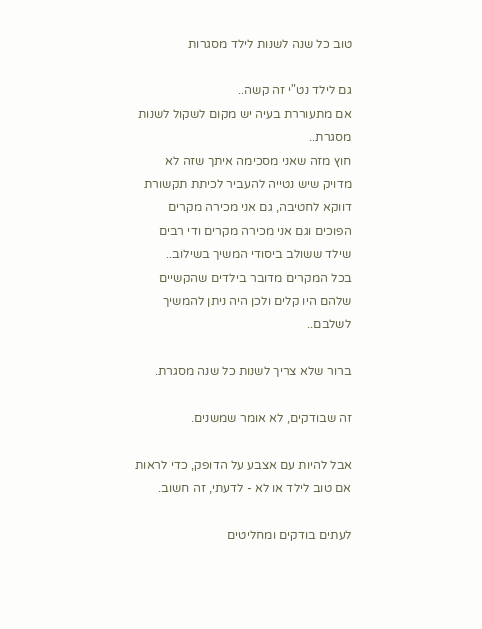טוב כל שנה לשנות לילד מסגרות

גם לילד נט"י זה קשה..
אם מתעוררת בעיה יש מקום לשקול לשנות מסגרת..
חוץ מזה שאני מסכימה איתך שזה לא מדויק שיש נטייה להעביר לכיתת תקשורת דווקא לחטיבה, גם אני מכירה מקרים
הפוכים וגם אני מכירה מקרים ודי רבים שילד ששולב ביסודי המשיך בשילוב..
בכל המקרים מדובר בילדים שהקשיים שלהם היו קלים ולכן היה ניתן להמשיך לשלבם..

ברור שלא צריך לשנות כל שנה מסגרת.

זה שבודקים, לא אומר שמשנים.

אבל להיות עם אצבע על הדופק, כדי לראות אם טוב לילד או לא - לדעתי, זה חשוב.

לעתים בודקים ומחליטים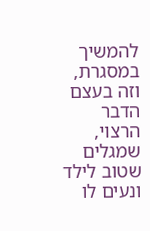להמשיך במסגרת, וזה בעצם הדבר הרצוי, שמגלים שטוב לילד ונעים לו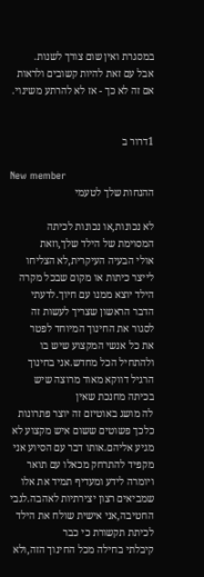במסגרת ואין שום צורך לשנות.
אבל עם זאת להיות קשובים ולראות אם זה לא כך - אז לא להרתע משינוי.


1דרור ב

New member
ההנחות שלך לטעמי

לא נכונות,או נכונות לכיתה המסוימת של הילד שלך,וזאת
אולי הבעיה העיקרית,לא הצליחו לייצר כיתות או מקום שבכל מקרה הילד יוצא ממנו עם חיוך.לדעתי הדבר הראשון שצריך לעשות זה לסגור את החינוך המיוחד לפטר
את כל אנשי המקצוע שיש בו ולהתחיל הכל מחדש.אני בחינוך הרגיל דווקא מאוד מרוצה שיש בכיתה מחנכת שאין
לה מושג באוטיזם זה יוצר פתרונות כלכך פשוטים ששום איש מקצוע לא מגיע אליהם.אותו דבר עם הסיוע אני מקפיד להתרחק מכאלו עם תואר ויומרה לידע ומעדיף תמיד את אלו שמביאים רצון יצירתיות לאהבה.לגבי החטיבה,אני אישית שולח את הילד לכיתת תקשורת כי כבר
קיבלתי בחילה מכל החינוך הזה,ולא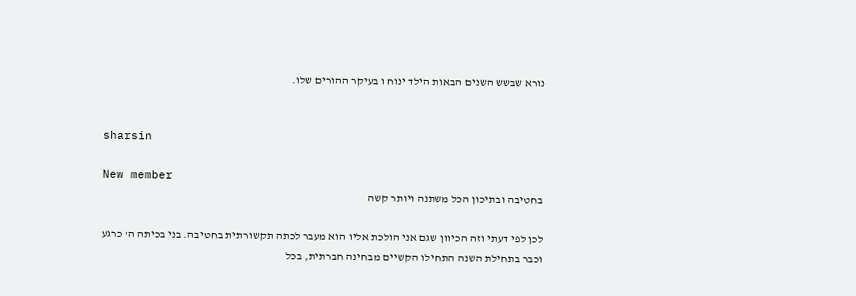נורא שבשש השנים הבאות הילד ינוח ו בעיקר ההורים שלו.


sharsin

New member
בחטיבה ובתיכון הכל משתנה ויותר קשה

לכן לפי דעתי וזה הכיוון שגם אני הולכת אליו הוא מעבר לכתה תקשורתית בחטיבה. בני בכיתה ה' כרגע וכבר בתחילת השנה התחילו הקשיים מבחינה חברתית, בכל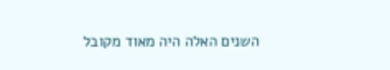השנים האלה היה מאוד מקובל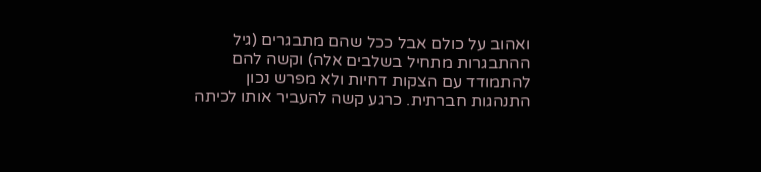ואהוב על כולם אבל ככל שהם מתבגרים (גיל ההתבגרות מתחיל בשלבים אלה) וקשה להם להתמודד עם הצקות דחיות ולא מפרש נכון התנהגות חברתית. כרגע קשה להעביר אותו לכיתה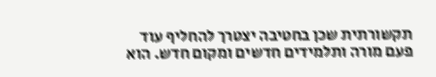תקשורתית שכן בחטיבה יצטרך להחליף עוד פעם מורה ותלמידים חדשים ומקום חדש. הוא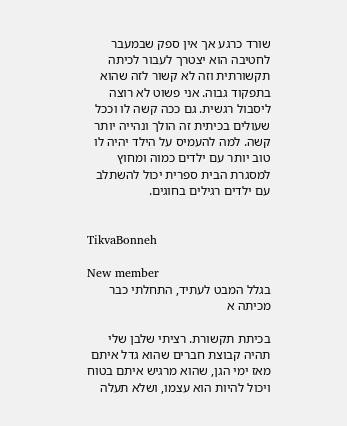שורד כרגע אך אין ספק שבמעבר לחטיבה הוא יצטרך לעבור לכיתה תקשורתית וזה לא קשור לזה שהוא בתפקוד גבוה. אני פשוט לא רוצה ליסבול רגשית. גם ככה קשה לו וככל שעולים בכיתית זה הולך ונהייה יותר קשה. למה להעמיס על הילד יהיה לו טוב יותר עם ילדים כמוה ומחוץ למסגרת הבית ספרית יכול להשתלב עם ילדים רגילים בחוגים.


TikvaBonneh

New member
בגלל המבט לעתיד, התחלתי כבר מכיתה א

בכיתת תקשורת. רציתי שלבן שלי תהיה קבוצת חברים שהוא גדל איתם מאז ימי הגן, שהוא מרגיש איתם בטוח ויכול להיות הוא עצמו, ושלא תעלה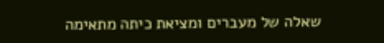שאלה של מעברים ומציאת כיתה מתאימה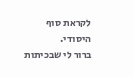לקראת סוף היסודי.
ברור לי שבכיתות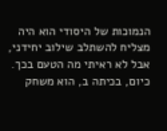הנמוכות של היסודי הוא היה מצליח להשתלב שילוב יחידני, אבל לא ראיתי מה הטעם בכך.
כיום, בכיתה ב, הוא משחק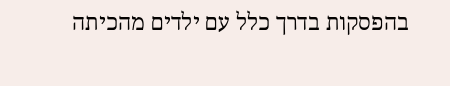בהפסקות בדרך כלל עם ילדים מהכיתה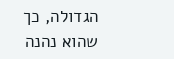הגדולה, כך שהוא נהנה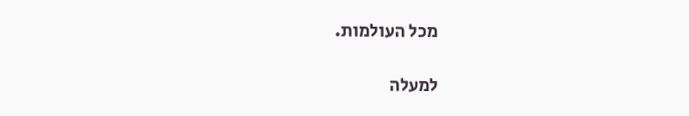מכל העולמות.

למעלה